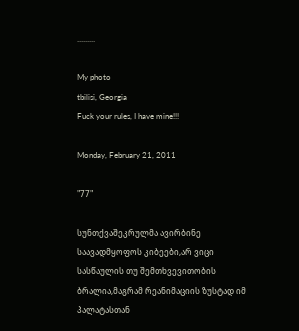.........

My photo
tbilisi, Georgia
Fuck your rules, I have mine!!!

Monday, February 21, 2011

"77"

სუნთქვაშეკრულმა ავირბინე საავადმყოფოს კიბეები,არ ვიცი სასწაულის თუ შემთხვევითობის ბრალია,მაგრამ რეანიმაციის ზუსტად იმ პალატასთან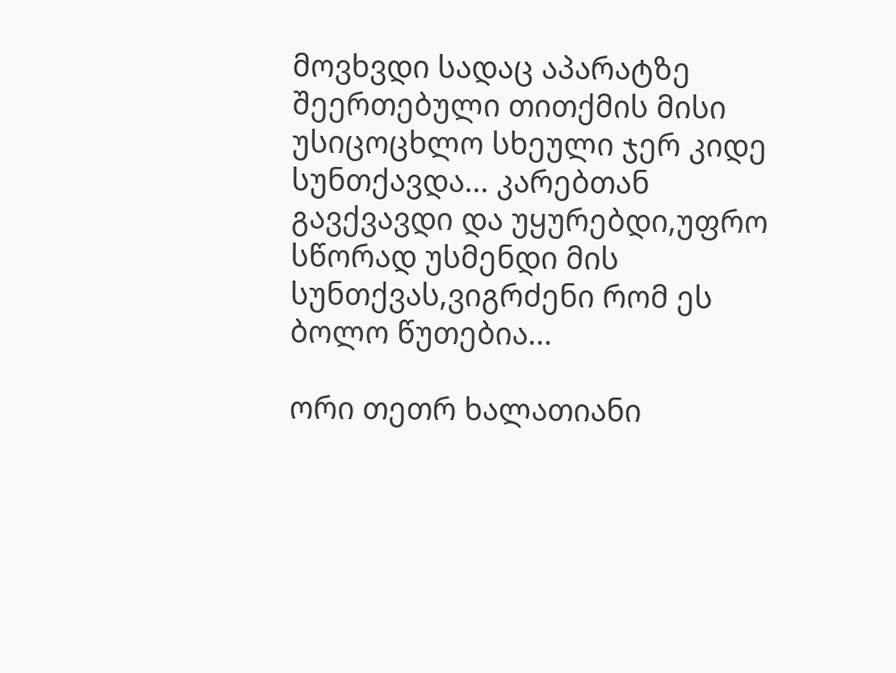მოვხვდი სადაც აპარატზე შეერთებული თითქმის მისი უსიცოცხლო სხეული ჯერ კიდე სუნთქავდა... კარებთან გავქვავდი და უყურებდი,უფრო სწორად უსმენდი მის სუნთქვას,ვიგრძენი რომ ეს ბოლო წუთებია...

ორი თეთრ ხალათიანი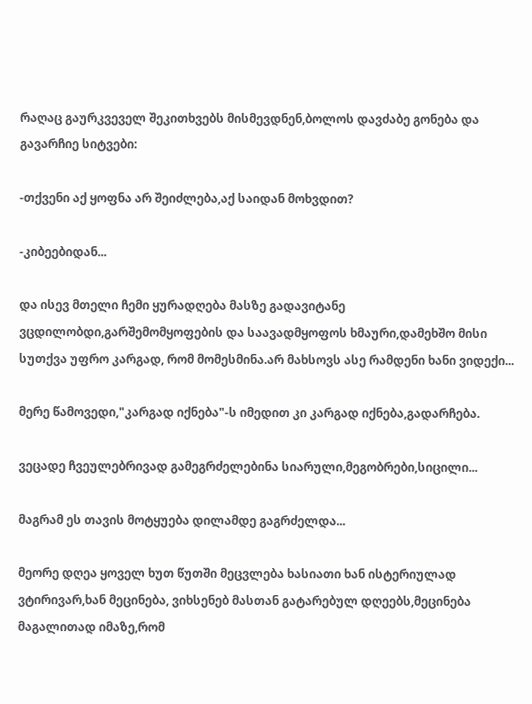რაღაც გაურკვეველ შეკითხვებს მისმევდნენ,ბოლოს დავძაბე გონება და გავარჩიე სიტვები:

-თქვენი აქ ყოფნა არ შეიძლება,აქ საიდან მოხვდით?

-კიბეებიდან...

და ისევ მთელი ჩემი ყურადღება მასზე გადავიტანე ვცდილობდი,გარშემომყოფების და საავადმყოფოს ხმაური,დამეხშო მისი სუთქვა უფრო კარგად, რომ მომესმინა.არ მახსოვს ასე რამდენი ხანი ვიდექი...

მერე წამოვედი,"კარგად იქნება"-ს იმედით კი კარგად იქნება,გადარჩება.

ვეცადე ჩვეულებრივად გამეგრძელებინა სიარული,მეგობრები,სიცილი...

მაგრამ ეს თავის მოტყუება დილამდე გაგრძელდა...

მეორე დღეა ყოველ ხუთ წუთში მეცვლება ხასიათი ხან ისტერიულად ვტირივარ,ხან მეცინება, ვიხსენებ მასთან გატარებულ დღეებს,მეცინება მაგალითად იმაზე,რომ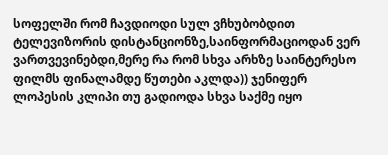სოფელში რომ ჩავდიოდი სულ ვჩხუბობდით ტელევიზორის დისტანციონზე,საინფორმაციოდან ვერ ვართვევინებდი,მერე რა რომ სხვა არხზე საინტერესო ფილმს ფინალამდე წუთები აკლდა)) ჯენიფერ ლოპესის კლიპი თუ გადიოდა სხვა საქმე იყო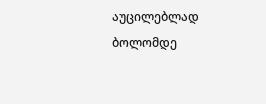აუცილებლად ბოლომდე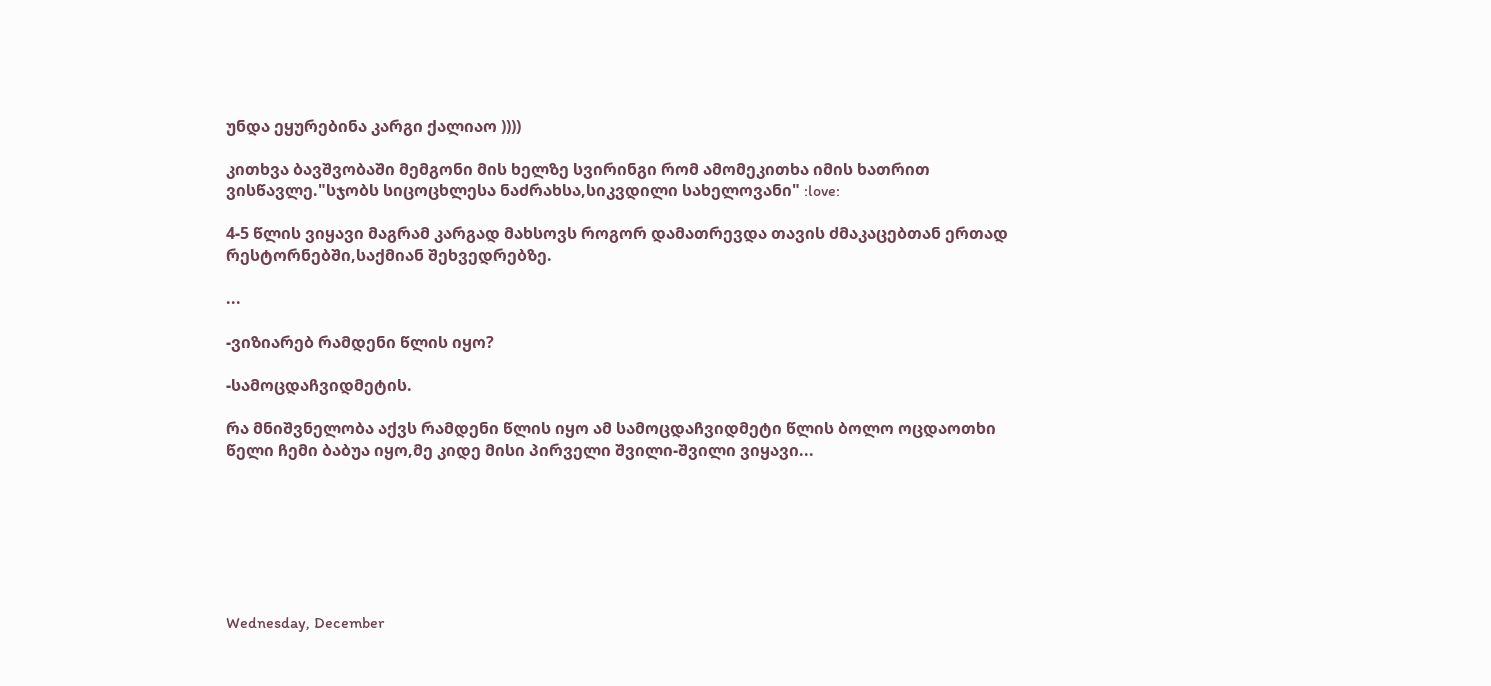უნდა ეყურებინა კარგი ქალიაო ))))

კითხვა ბავშვობაში მემგონი მის ხელზე სვირინგი რომ ამომეკითხა იმის ხათრით ვისწავლე."სჯობს სიცოცხლესა ნაძრახსა,სიკვდილი სახელოვანი" :love:

4-5 წლის ვიყავი მაგრამ კარგად მახსოვს როგორ დამათრევდა თავის ძმაკაცებთან ერთად რესტორნებში,საქმიან შეხვედრებზე.

...

-ვიზიარებ რამდენი წლის იყო?

-სამოცდაჩვიდმეტის.

რა მნიშვნელობა აქვს რამდენი წლის იყო ამ სამოცდაჩვიდმეტი წლის ბოლო ოცდაოთხი წელი ჩემი ბაბუა იყო,მე კიდე მისი პირველი შვილი-შვილი ვიყავი...







Wednesday, December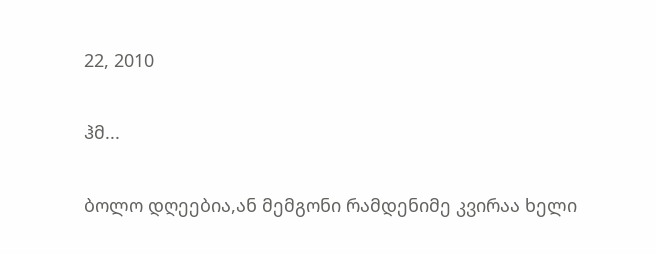22, 2010

ჰმ...

ბოლო დღეებია,ან მემგონი რამდენიმე კვირაა ხელი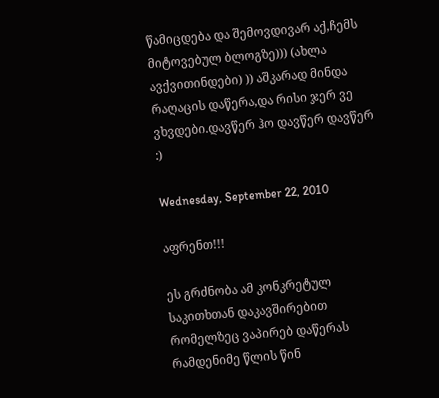წამიცდება და შემოვდივარ აქ,ჩემს მიტოვებულ ბლოგზე))) (ახლა ავქვითინდები) )) აშკარად მინდა რაღაცის დაწერა,და რისი ჯერ ვე ვხვდები.დავწერ ჰო დავწერ დავწერ :)

Wednesday, September 22, 2010

აფრენთ!!!

ეს გრძნობა ამ კონკრეტულ საკითხთან დაკავშირებით რომელზეც ვაპირებ დაწერას რამდენიმე წლის წინ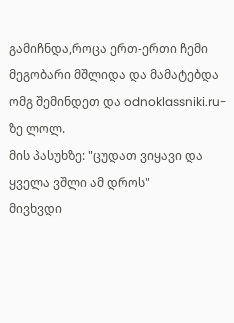გამიჩნდა,როცა ერთ-ერთი ჩემი მეგობარი მშლიდა და მამატებდა ომგ შემინდეთ და odnoklassniki.ru-ზე ლოლ.
მის პასუხზე: "ცუდათ ვიყავი და ყველა ვშლი ამ დროს"
მივხვდი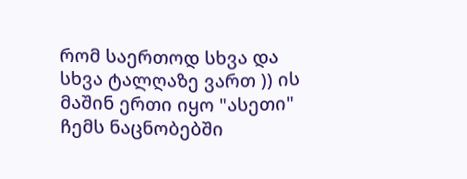რომ საერთოდ სხვა და სხვა ტალღაზე ვართ )) ის მაშინ ერთი იყო "ასეთი" ჩემს ნაცნობებში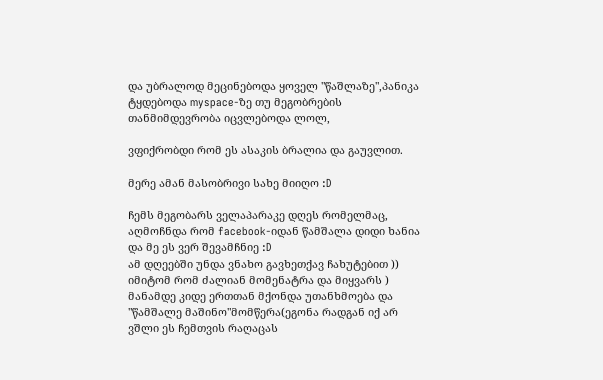და უბრალოდ მეცინებოდა ყოველ "წაშლაზე",პანიკა ტყდებოდა myspace-ზე თუ მეგობრების თანმიმდევრობა იცვლებოდა ლოლ,

ვფიქრობდი რომ ეს ასაკის ბრალია და გაუვლით.

მერე ამან მასობრივი სახე მიიღო :D

ჩემს მეგობარს ველაპარაკე დღეს რომელმაც,
აღმოჩნდა რომ facebook-იდან წამშალა დიდი ხანია და მე ეს ვერ შევამჩნიე :D
ამ დღეებში უნდა ვნახო გავხეთქავ ჩახუტებით ))
იმიტომ რომ ძალიან მომენატრა და მიყვარს )
მანამდე კიდე ერთთან მქონდა უთანხმოება და "წამშალე მაშინო"მომწერა(ეგონა რადგან იქ არ ვშლი ეს ჩემთვის რაღაცას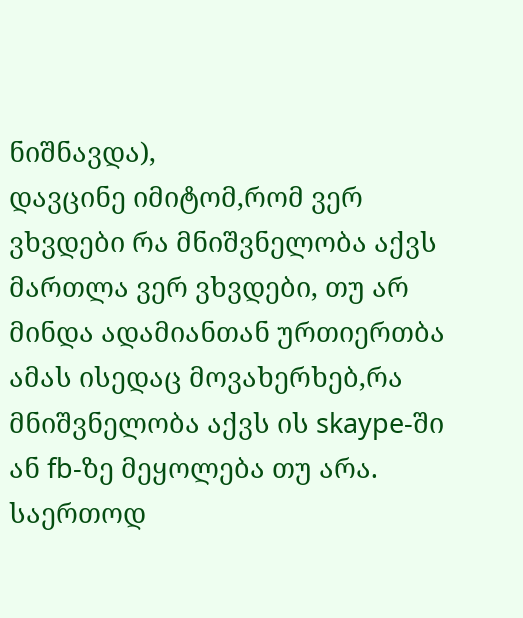ნიშნავდა),
დავცინე იმიტომ,რომ ვერ ვხვდები რა მნიშვნელობა აქვს მართლა ვერ ვხვდები, თუ არ მინდა ადამიანთან ურთიერთბა ამას ისედაც მოვახერხებ,რა მნიშვნელობა აქვს ის skaype-ში ან fb-ზე მეყოლება თუ არა.
საერთოდ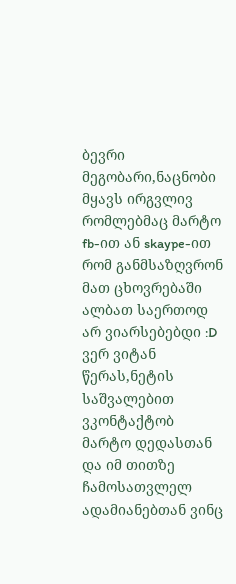ბევრი მეგობარი,ნაცნობი მყავს ირგვლივ რომლებმაც მარტო fb-ით ან skaype-ით რომ განმსაზღვრონ მათ ცხოვრებაში ალბათ საერთოდ არ ვიარსებებდი :D
ვერ ვიტან წერას,ნეტის საშვალებით ვკონტაქტობ მარტო დედასთან და იმ თითზე ჩამოსათვლელ ადამიანებთან ვინც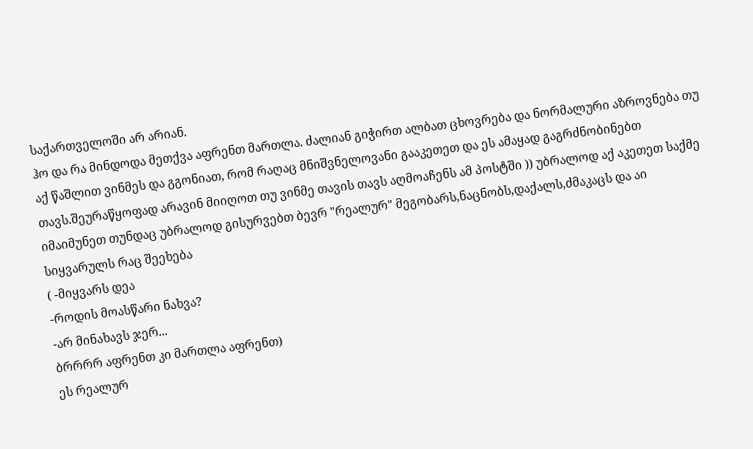საქართველოში არ არიან.
ჰო და რა მინდოდა მეთქვა აფრენთ მართლა. ძალიან გიჭირთ ალბათ ცხოვრება და ნორმალური აზროვნება თუ აქ წაშლით ვინმეს და გგონიათ, რომ რაღაც მნიშვნელოვანი გააკეთეთ და ეს ამაყად გაგრძნობინებთ თავს.შეურაწყოფად არავინ მიიღოთ თუ ვინმე თავის თავს აღმოაჩენს ამ პოსტში )) უბრალოდ აქ აკეთეთ საქმე იმაიმუნეთ თუნდაც უბრალოდ გისურვებთ ბევრ "რეალურ" მეგობარს,ნაცნობს,დაქალს,ძმაკაცს და აი სიყვარულს რაც შეეხება
( -მიყვარს დეა
-როდის მოასწარი ნახვა?
-არ მინახავს ჯერ...
ბრრრრ აფრენთ კი მართლა აფრენთ)
ეს რეალურ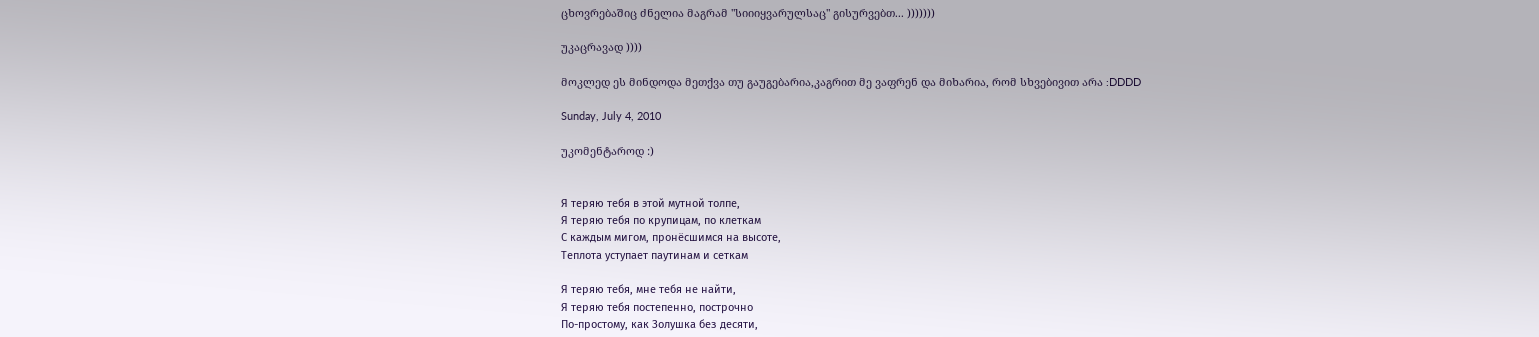ცხოვრებაშიც ძნელია მაგრამ "სიიიყვარულსაც" გისურვებთ... )))))))

უკაცრავად ))))

მოკლედ ეს მინდოდა მეთქვა თუ გაუგებარია,კაგრით მე ვაფრენ და მიხარია, რომ სხვებივით არა :DDDD

Sunday, July 4, 2010

უკომენტაროდ :)


Я теряю тебя в этой мутной толпе,
Я теряю тебя по крупицам, по клеткам
С каждым мигом, пронёсшимся на высоте,
Теплота уступает паутинам и сеткам

Я теряю тебя, мне тебя не найти,
Я теряю тебя постепенно, построчно
По-простому, как Золушка без десяти,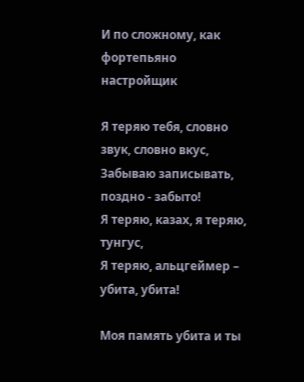И по сложному, как фортепьяно настройщик

Я теряю тебя, словно звук, словно вкус,
Забываю записывать, поздно - забыто!
Я теряю, казах, я теряю, тунгус,
Я теряю, альцгеймер – убита, убита!

Моя память убита и ты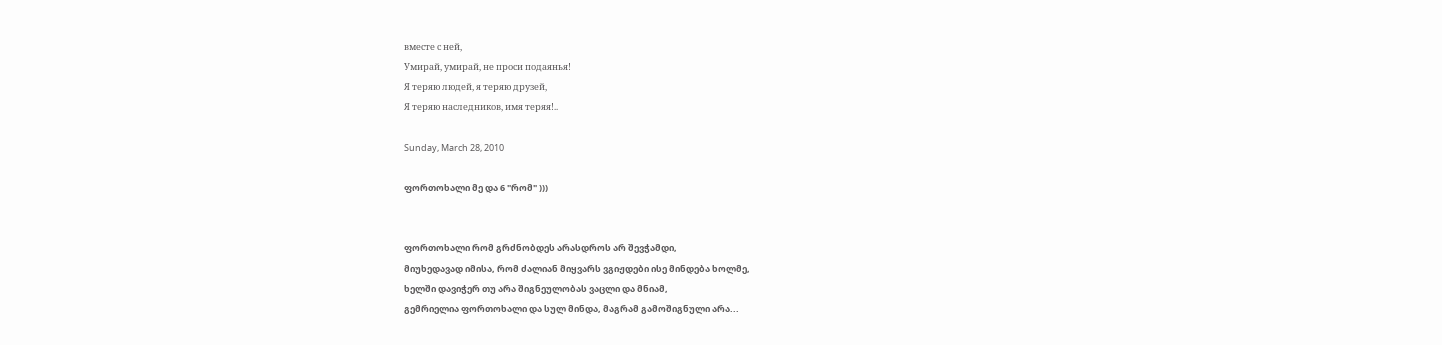вместе с ней,
Умирай, умирай, не проси подаянья!
Я теряю людей, я теряю друзей,
Я теряю наследников, имя теряя!..

Sunday, March 28, 2010

ფორთოხალი მე და 6 "რომ" )))


ფორთოხალი რომ გრძნობდეს არასდროს არ შევჭამდი,
მიუხედავად იმისა, რომ ძალიან მიყვარს ვგიჟდები ისე მინდება ხოლმე,
ხელში დავიჭერ თუ არა შიგნეულობას ვაცლი და მნიამ,
გემრიელია ფორთოხალი და სულ მინდა, მაგრამ გამოშიგნული არა...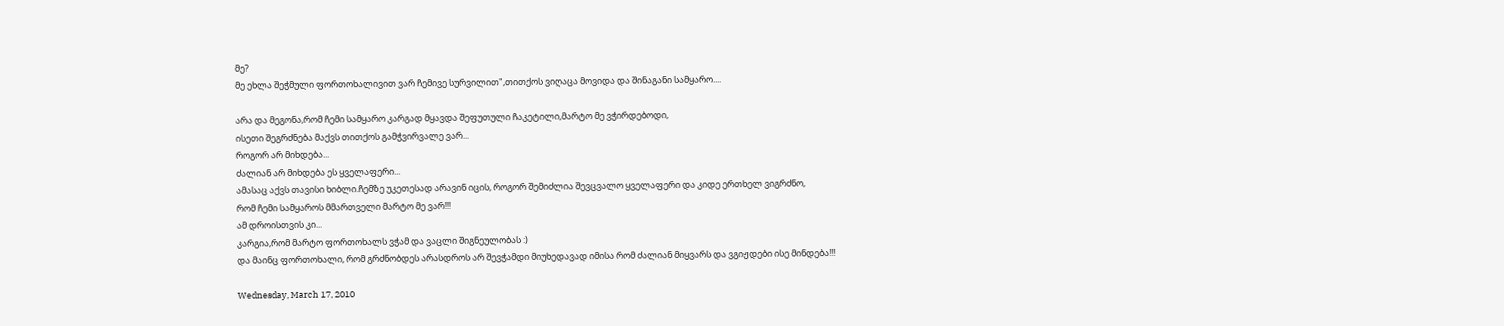მე?
მე ეხლა შეჭმული ფორთოხალივით ვარ ჩემივე სურვილით",თითქოს ვიღაცა მოვიდა და შინაგანი სამყარო....

არა და მეგონა,რომ ჩემი სამყარო კარგად მყავდა შეფუთული ჩაკეტილი,მარტო მე ვჭირდებოდი,
ისეთი შეგრძნება მაქვს თითქოს გამჭვირვალე ვარ...
როგორ არ მიხდება...
ძალიან არ მიხდება ეს ყველაფერი...
ამასაც აქვს თავისი ხიბლი.ჩემზე უკეთესად არავინ იცის, როგორ შემიძლია შევცვალო ყველაფერი და კიდე ერთხელ ვიგრძნო,
რომ ჩემი სამყაროს მმართველი მარტო მე ვარ!!!
ამ დროისთვის კი...
კარგია,რომ მარტო ფორთოხალს ვჭამ და ვაცლი შიგნეულობას :)
და მაინც ფორთოხალი, რომ გრძნობდეს არასდროს არ შევჭამდი მიუხედავად იმისა რომ ძალიან მიყვარს და ვგიჟდები ისე მინდება!!!

Wednesday, March 17, 2010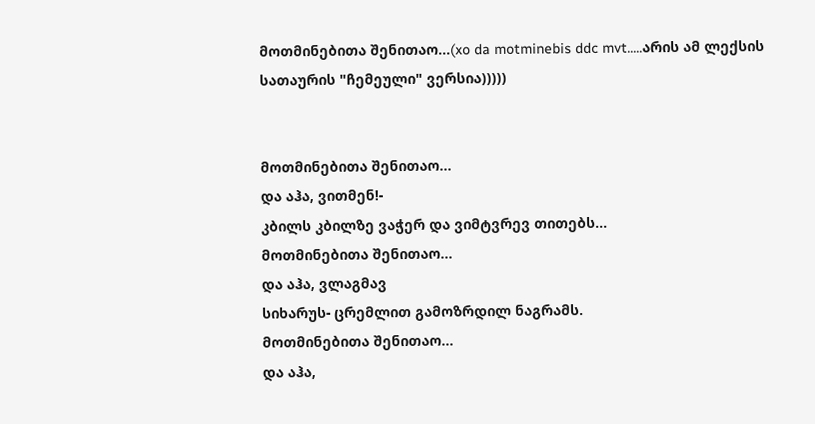მოთმინებითა შენითაო...(xo da motminebis ddc mvt.....არის ამ ლექსის სათაურის "ჩემეული" ვერსია)))))


მოთმინებითა შენითაო...
და აჰა, ვითმენ!-
კბილს კბილზე ვაჭერ და ვიმტვრევ თითებს...
მოთმინებითა შენითაო...
და აჰა, ვლაგმავ
სიხარუს- ცრემლით გამოზრდილ ნაგრამს.
მოთმინებითა შენითაო...
და აჰა,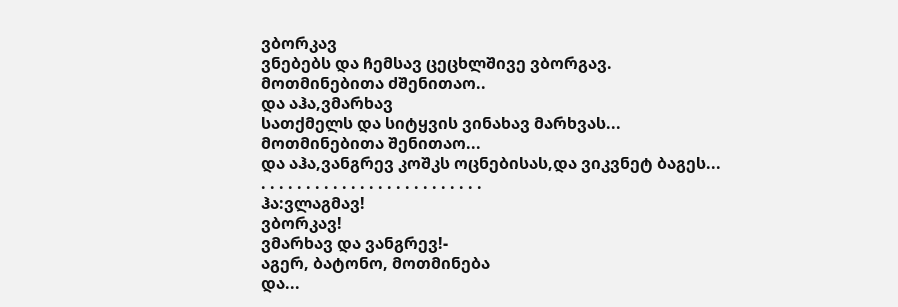ვბორკავ
ვნებებს და ჩემსავ ცეცხლშივე ვბორგავ.
მოთმინებითა ძშენითაო..
და აჰა,ვმარხავ
სათქმელს და სიტყვის ვინახავ მარხვას...
მოთმინებითა შენითაო...
და აჰა,ვანგრევ კოშკს ოცნებისას,და ვიკვნეტ ბაგეს...
. . . . . . . . . . . . . . . . . . . . . . . . .
ჰა:ვლაგმავ!
ვბორკავ!
ვმარხავ და ვანგრევ!-
აგერ, ბატონო, მოთმინება
და...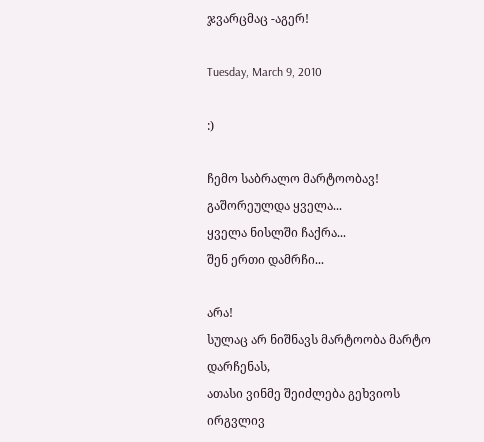ჯვარცმაც -აგერ!

Tuesday, March 9, 2010

:)

ჩემო საბრალო მარტოობავ!
გაშორეულდა ყველა...
ყველა ნისლში ჩაქრა...
შენ ერთი დამრჩი...

არა!
სულაც არ ნიშნავს მარტოობა მარტო დარჩენას,
ათასი ვინმე შეიძლება გეხვიოს ირგვლივ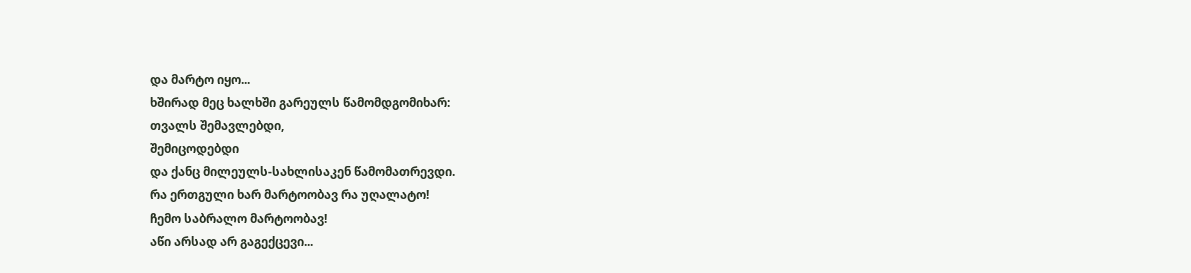და მარტო იყო...
ხშირად მეც ხალხში გარეულს წამომდგომიხარ:
თვალს შემავლებდი,
შემიცოდებდი
და ქანც მილეულს-სახლისაკენ წამომათრევდი.
რა ერთგული ხარ მარტოობავ რა უღალატო!
ჩემო საბრალო მარტოობავ!
აწი არსად არ გაგექცევი...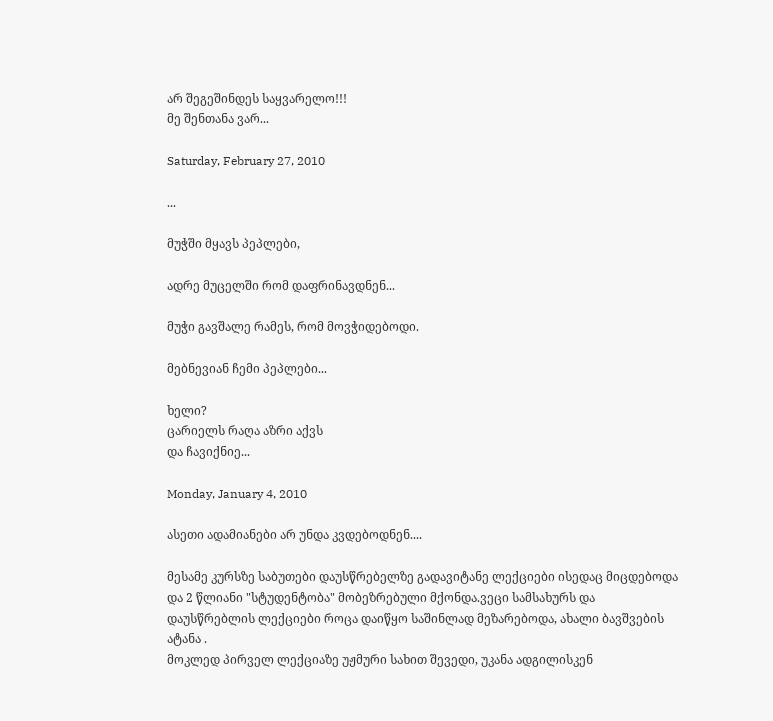არ შეგეშინდეს საყვარელო!!!
მე შენთანა ვარ...

Saturday, February 27, 2010

...

მუჭში მყავს პეპლები,

ადრე მუცელში რომ დაფრინავდნენ...

მუჭი გავშალე რამეს, რომ მოვჭიდებოდი.

მებნევიან ჩემი პეპლები...

ხელი?
ცარიელს რაღა აზრი აქვს
და ჩავიქნიე...

Monday, January 4, 2010

ასეთი ადამიანები არ უნდა კვდებოდნენ....

მესამე კურსზე საბუთები დაუსწრებელზე გადავიტანე ლექციები ისედაც მიცდებოდა და 2 წლიანი "სტუდენტობა" მობეზრებული მქონდა.ვეცი სამსახურს და დაუსწრებლის ლექციები როცა დაიწყო საშინლად მეზარებოდა, ახალი ბავშვების ატანა .
მოკლედ პირველ ლექციაზე უჟმური სახით შევედი, უკანა ადგილისკენ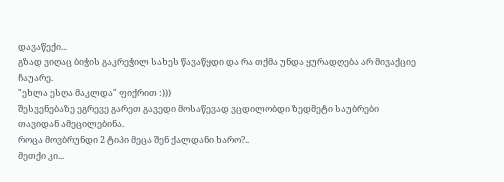დავაწექი...
გზად ვიღაც ბიჭის გაკრეჭილ სახეს წავაწყდი და რა თქმა უნდა ყურადღება არ მივაქციე ჩაუარე.
"ეხლა ესღა მაკლდა" ფიქრით :)))
შესვენებაზე ეგრევე გარეთ გავედი მოსაწევად ვცდილობდი ზედმეტი საუბრები თავიდან ამეცილებინა.
როცა მოვბრუნდი 2 ტიპი მეცა შენ ქალდანი ხარო?..
მეთქი კი...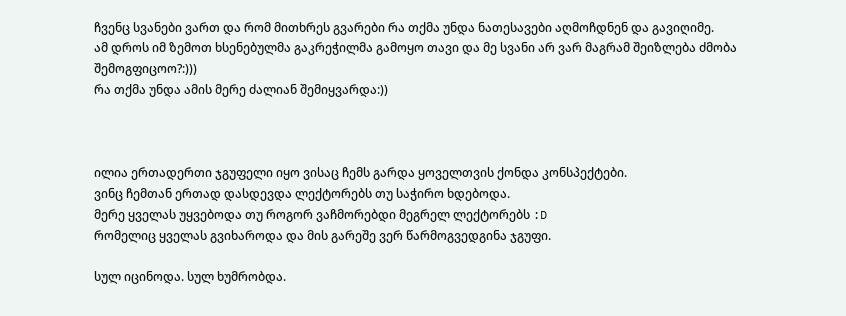ჩვენც სვანები ვართ და რომ მითხრეს გვარები რა თქმა უნდა ნათესავები აღმოჩდნენ და გავიღიმე.
ამ დროს იმ ზემოთ ხსენებულმა გაკრეჭილმა გამოყო თავი და მე სვანი არ ვარ მაგრამ შეიზლება ძმობა შემოგფიცოო?:)))
რა თქმა უნდა ამის მერე ძალიან შემიყვარდა:))



ილია ერთადერთი ჯგუფელი იყო ვისაც ჩემს გარდა ყოველთვის ქონდა კონსპექტები.
ვინც ჩემთან ერთად დასდევდა ლექტორებს თუ საჭირო ხდებოდა.
მერე ყველას უყვებოდა თუ როგორ ვაჩმორებდი მეგრელ ლექტორებს :D
რომელიც ყველას გვიხაროდა და მის გარეშე ვერ წარმოგვედგინა ჯგუფი.

სულ იცინოდა. სულ ხუმრობდა.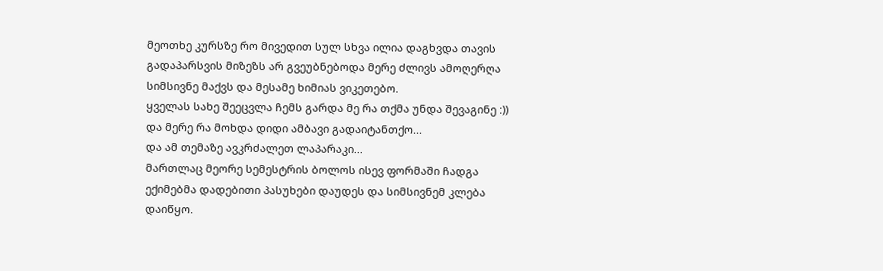მეოთხე კურსზე რო მივედით სულ სხვა ილია დაგხვდა თავის გადაპარსვის მიზეზს არ გვეუბნებოდა მერე ძლივს ამოღერღა სიმსივნე მაქვს და მესამე ხიმიას ვიკეთებო.
ყველას სახე შეეცვლა ჩემს გარდა მე რა თქმა უნდა შევაგინე :))
და მერე რა მოხდა დიდი ამბავი გადაიტანთქო...
და ამ თემაზე ავკრძალეთ ლაპარაკი...
მართლაც მეორე სემესტრის ბოლოს ისევ ფორმაში ჩადგა ექიმებმა დადებითი პასუხები დაუდეს და სიმსივნემ კლება დაიწყო.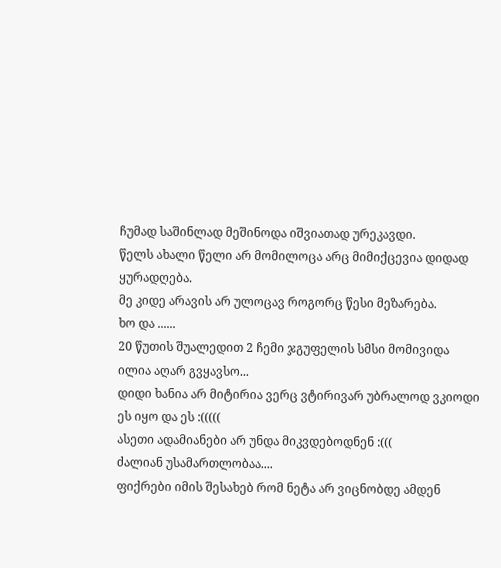ჩუმად საშინლად მეშინოდა იშვიათად ურეკავდი.
წელს ახალი წელი არ მომილოცა არც მიმიქცევია დიდად ყურადღება.
მე კიდე არავის არ ულოცავ როგორც წესი მეზარება.
ხო და ......
20 წუთის შუალედით 2 ჩემი ჯგუფელის სმსი მომივიდა ილია აღარ გვყავსო...
დიდი ხანია არ მიტირია ვერც ვტირივარ უბრალოდ ვკიოდი ეს იყო და ეს :(((((
ასეთი ადამიანები არ უნდა მიკვდებოდნენ :(((
ძალიან უსამართლობაა....
ფიქრები იმის შესახებ რომ ნეტა არ ვიცნობდე ამდენ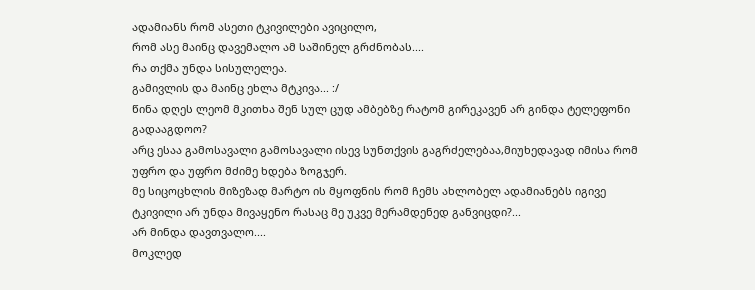ადამიანს რომ ასეთი ტკივილები ავიცილო,
რომ ასე მაინც დავემალო ამ საშინელ გრძნობას....
რა თქმა უნდა სისულელეა.
გამივლის და მაინც ეხლა მტკივა... :/
წინა დღეს ლეომ მკითხა შენ სულ ცუდ ამბებზე რატომ გირეკავენ არ გინდა ტელეფონი გადააგდოო?
არც ესაა გამოსავალი გამოსავალი ისევ სუნთქვის გაგრძელებაა,მიუხედავად იმისა რომ უფრო და უფრო მძიმე ხდება ზოგჯერ.
მე სიცოცხლის მიზეზად მარტო ის მყოფნის რომ ჩემს ახლობელ ადამიანებს იგივე ტკივილი არ უნდა მივაყენო რასაც მე უკვე მერამდენედ განვიცდი?...
არ მინდა დავთვალო....
მოკლედ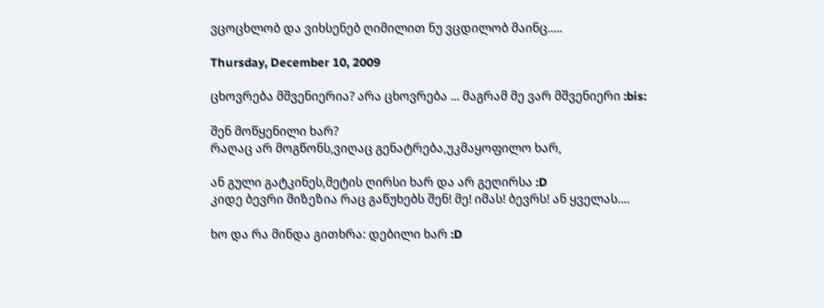ვცოცხლობ და ვიხსენებ ღიმილით ნუ ვცდილობ მაინც.....

Thursday, December 10, 2009

ცხოვრება მშვენიერია? არა ცხოვრება ... მაგრამ მე ვარ მშვენიერი :bis:

შენ მოწყენილი ხარ?
რაღაც არ მოგწონს,ვიღაც გენატრება,უკმაყოფილო ხარ,

ან გული გატკინეს,მეტის ღირსი ხარ და არ გეღირსა :D
კიდე ბევრი მიზეზია რაც გაწუხებს შენ! მე! იმას! ბევრს! ან ყველას....

ხო და რა მინდა გითხრა: დებილი ხარ :D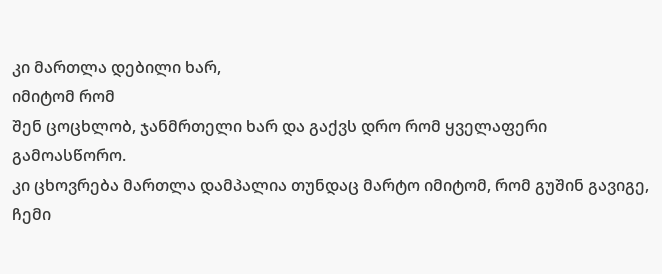კი მართლა დებილი ხარ,
იმიტომ რომ
შენ ცოცხლობ, ჯანმრთელი ხარ და გაქვს დრო რომ ყველაფერი გამოასწორო.
კი ცხოვრება მართლა დამპალია თუნდაც მარტო იმიტომ, რომ გუშინ გავიგე,
ჩემი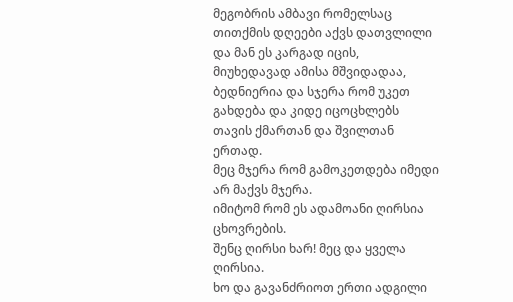მეგობრის ამბავი რომელსაც თითქმის დღეები აქვს დათვლილი და მან ეს კარგად იცის,
მიუხედავად ამისა მშვიდადაა, ბედნიერია და სჯერა რომ უკეთ გახდება და კიდე იცოცხლებს თავის ქმართან და შვილთან ერთად.
მეც მჯერა რომ გამოკეთდება იმედი არ მაქვს მჯერა.
იმიტომ რომ ეს ადამოანი ღირსია ცხოვრების.
შენც ღირსი ხარ! მეც და ყველა ღირსია.
ხო და გავანძრიოთ ერთი ადგილი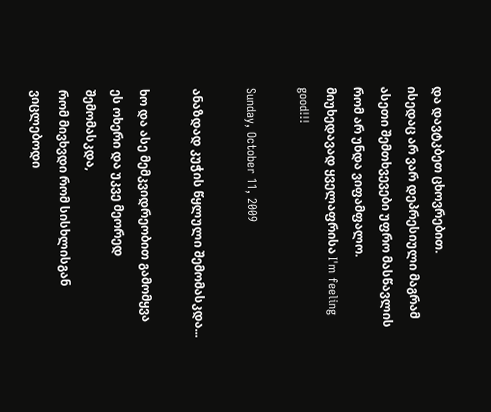და დავტკბეთ ცხოვრებით.
ისედაც არ ვარ დეპრესიული მაგრამ ასეთი შემთხვევები უფრო მასწავლის რომ არ უნდა ვიფამფალო.
მიუხედავად ყველაფრისა I'm feeling good!!!

Sunday, October 11, 2009

ანაზდად კუჭის წყლული შემომასკდა...

ხო და ასე მემკვიდრეობით გამომყვა ეს ოხერი და უკვე მეორედ შემომასკდა,
რომ მივხვდი რომ სისხლისგან ვიცლებოდი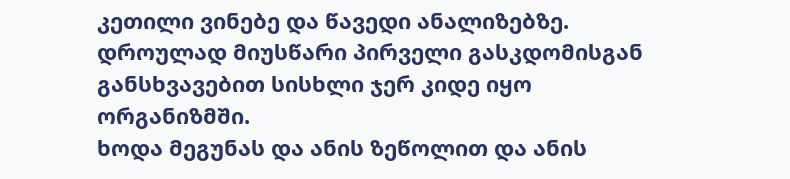კეთილი ვინებე და წავედი ანალიზებზე.
დროულად მიუსწარი პირველი გასკდომისგან განსხვავებით სისხლი ჯერ კიდე იყო ორგანიზმში.
ხოდა მეგუნას და ანის ზეწოლით და ანის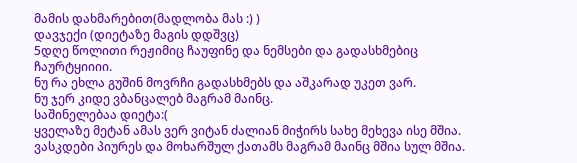მამის დახმარებით(მადლობა მას :) )
დავჯექი (დიეტაზე მაგის დდშვც)
5დღე წოლითი რეჟიმიც ჩაუფინე და ნემსები და გადასხმებიც ჩაურტყიიიი.
ნუ რა ეხლა გუშინ მოვრჩი გადასხმებს და აშკარად უკეთ ვარ.
ნუ ჯერ კიდე ვბანცალებ მაგრამ მაინც.
საშინელებაა დიეტა:(
ყველაზე მეტან ამას ვერ ვიტან ძალიან მიჭირს სახე მეხევა ისე მშია.
ვასკდები პიურეს და მოხარშულ ქათამს მაგრამ მაინც მშია სულ მშია.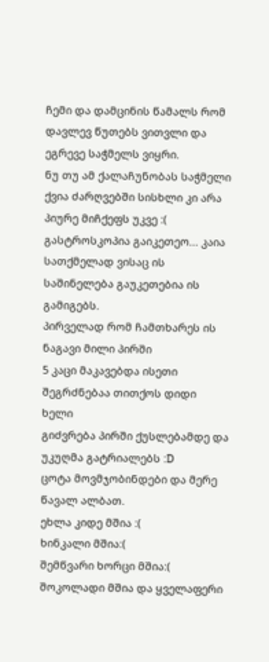ჩემი და დამცინის წამალს რომ დავლევ წუთებს ვითვლი და ეგრევე საჭმელს ვიყრი.
ნუ თუ ამ ქალაჩუნობას საჭმელი ქვია ძარღვებში სისხლი კი არა პიურე მიჩქეფს უკვე :(
გასტროსკოპია გაიკეთეო... კაია სათქმელად ვისაც ის საშინელება გაუკეთებია ის გამიგებს.
პირველად რომ ჩამთხარეს ის ნაგავი მილი პირში
5 კაცი მაკავებდა ისეთი შეგრძნებაა თითქოს დიდი ხელი
გიძვრება პირში ქუსლებამდე და უკუღმა გატრიალებს :D
ცოტა მოვმჯობინდები და მერე წავალ ალბათ.
ეხლა კიდე მშია :(
ხინკალი მშია:(
შემწვარი ხორცი მშია:(
შოკოლადი მშია და ყველაფერი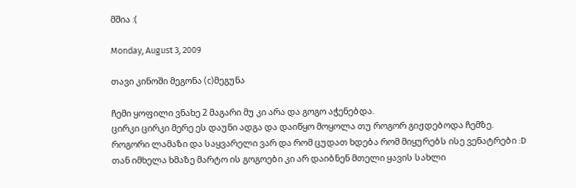მშია :(

Monday, August 3, 2009

თავი კინოში მეგონა (c)მეგუნა

ჩემი ყოფილი ვნახე 2 მაგარი მუ კი არა და გოგო აჭენებდა.
ცირკი ცირკი მერე ეს დაუნი ადგა და დაიწყო მოყოლა თუ როგორ გიჟდებოდა ჩემზე.
როგორი ლამაზი და საყვარელი ვარ და რომ ცუდათ ხდება რომ მიყურებს ისე ვენატრები :D
თან იმხელა ხმაზე მარტო ის გოგოები კი არ დაიბნენ მთელი ყავის სახლი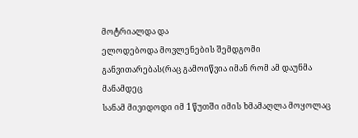მოტრიალდა და
ელოდებოდა მოვლენების შემდგომი განვითარებას(რაც გამოიწვია იმან რომ ამ დაუნმა მანამდეც
სანამ მივიდოდი იმ 1 წუთში იმის ხმამაღლა მოყოლაც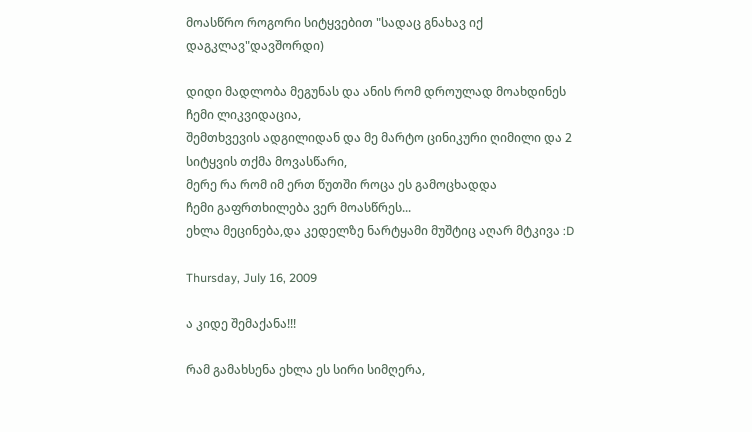მოასწრო როგორი სიტყვებით "სადაც გნახავ იქ დაგკლავ"დავშორდი)

დიდი მადლობა მეგუნას და ანის რომ დროულად მოახდინეს ჩემი ლიკვიდაცია,
შემთხვევის ადგილიდან და მე მარტო ცინიკური ღიმილი და 2 სიტყვის თქმა მოვასწარი,
მერე რა რომ იმ ერთ წუთში როცა ეს გამოცხადდა
ჩემი გაფრთხილება ვერ მოასწრეს...
ეხლა მეცინება,და კედელზე ნარტყამი მუშტიც აღარ მტკივა :D

Thursday, July 16, 2009

ა კიდე შემაქანა!!!

რამ გამახსენა ეხლა ეს სირი სიმღერა,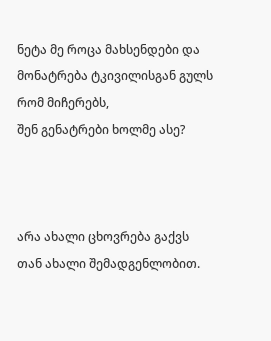ნეტა მე როცა მახსენდები და მონატრება ტკივილისგან გულს რომ მიჩერებს,
შენ გენატრები ხოლმე ასე?



არა ახალი ცხოვრება გაქვს თან ახალი შემადგენლობით.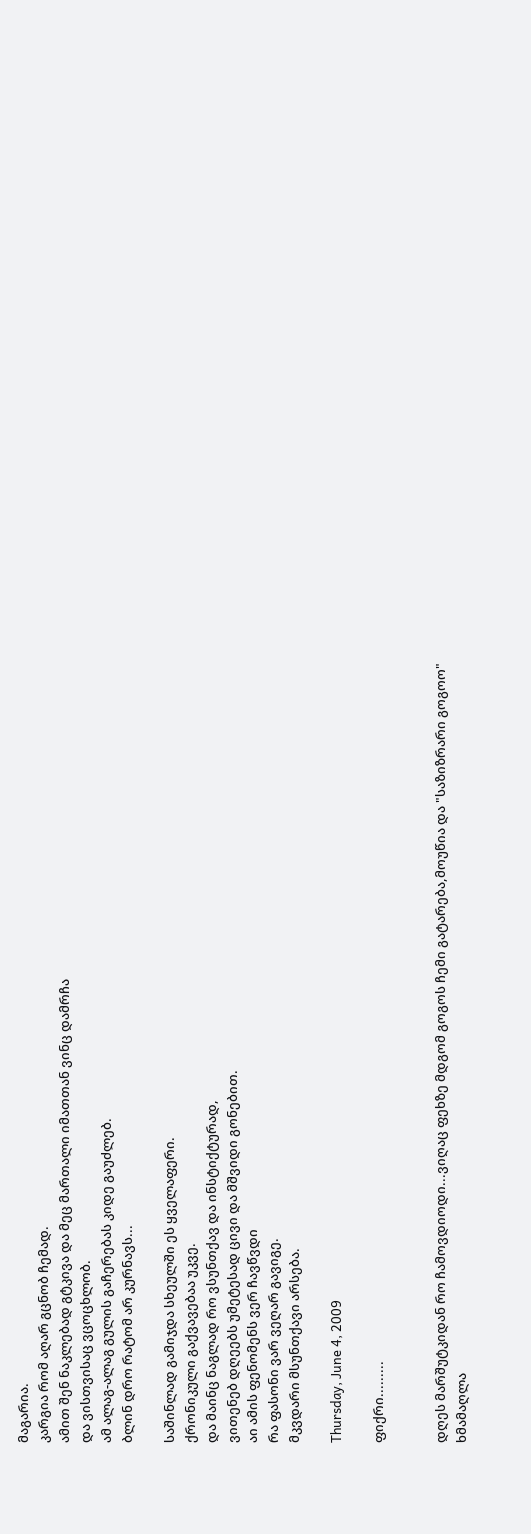მაგარია.
კარგია რომ აღარ გცნობ ჩემად.
ამით შენ ნაკლებად გტკივა და მეც მართალი იმათთან ვინც დამრჩა
და ვისთვისაც ვცოცხლობ.
ამ ალაგ-ალაგ გულის გაჩერებას კიდე გაუძლებ.
ბლინ დრო რატომ არ კურნავს...

საშინლად გამიჯდა სხეულში ეს ყველაფერი.
ქრონიკული გაქვავებაა უკვე.
და მაინც ნაგლად რო ვსუნთქავ და ინსტიქტურად,
ვითენებ დღეებს უმეტესად ცივი და მშვიდი გონებით.
აი ამის ფენომენს ვერ ჩავწვდი
რა ფასონი ვარ ვეღარ გავიგე.
მკვდარი მსუნთქავი არსება.

Thursday, June 4, 2009

ფიქრი.........


დღეს მარშუტკიდან რო ჩამოვდიოდი...ვიღაც ფეხზე მდგომ გოგოს ჩემი გატარება,მოუწია და "საზიზრარი გოგოო"
ხმამაღლა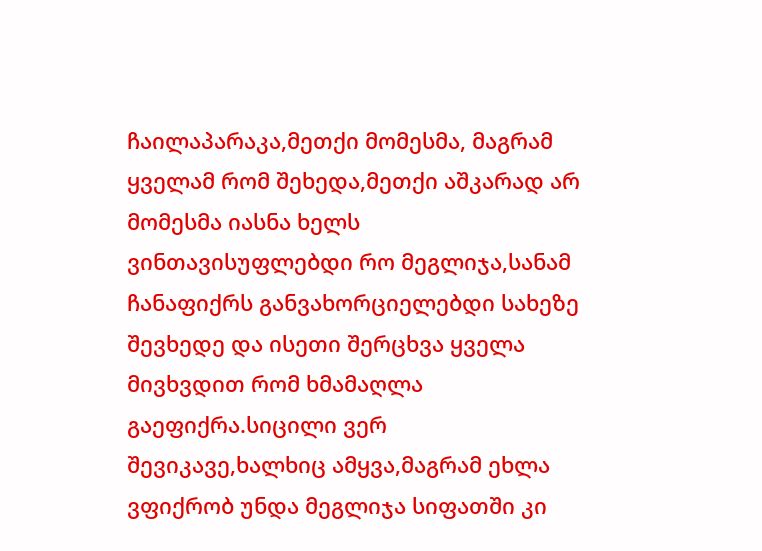ჩაილაპარაკა,მეთქი მომესმა, მაგრამ ყველამ რომ შეხედა,მეთქი აშკარად არ მომესმა იასნა ხელს ვინთავისუფლებდი რო მეგლიჯა,სანამ ჩანაფიქრს განვახორციელებდი სახეზე შევხედე და ისეთი შერცხვა ყველა მივხვდით რომ ხმამაღლა გაეფიქრა.სიცილი ვერ შევიკავე,ხალხიც ამყვა,მაგრამ ეხლა ვფიქრობ უნდა მეგლიჯა სიფათში კი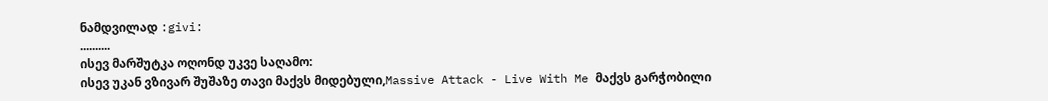ნამდვილად :givi:
..........
ისევ მარშუტკა ოღონდ უკვე საღამო:
ისევ უკან ვზივარ შუშაზე თავი მაქვს მიდებული,Massive Attack - Live With Me მაქვს გარჭობილი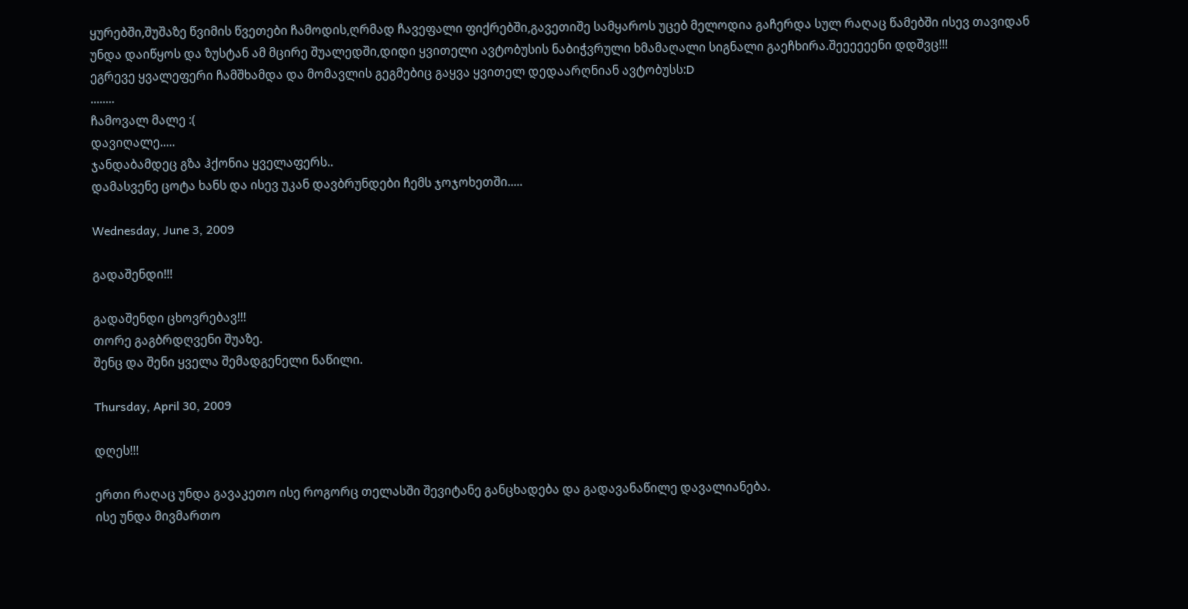ყურებში,შუშაზე წვიმის წვეთები ჩამოდის,ღრმად ჩავეფალი ფიქრებში,გავეთიშე სამყაროს უცებ მელოდია გაჩერდა სულ რაღაც წამებში ისევ თავიდან უნდა დაიწყოს და ზუსტან ამ მცირე შუალედში,დიდი ყვითელი ავტობუსის ნაბიჭვრული ხმამაღალი სიგნალი გაეჩხირა.შეეეეეენი დდშვც!!!
ეგრევე ყვალეფერი ჩამშხამდა და მომავლის გეგმებიც გაყვა ყვითელ დედაარღნიან ავტობუსს:D
........
ჩამოვალ მალე :(
დავიღალე.....
ჯანდაბამდეც გზა ჰქონია ყველაფერს..
დამასვენე ცოტა ხანს და ისევ უკან დავბრუნდები ჩემს ჯოჯოხეთში.....

Wednesday, June 3, 2009

გადაშენდი!!!

გადაშენდი ცხოვრებავ!!!
თორე გაგბრდღვენი შუაზე.
შენც და შენი ყველა შემადგენელი ნაწილი.

Thursday, April 30, 2009

დღეს!!!

ერთი რაღაც უნდა გავაკეთო ისე როგორც თელასში შევიტანე განცხადება და გადავანაწილე დავალიანება.
ისე უნდა მივმართო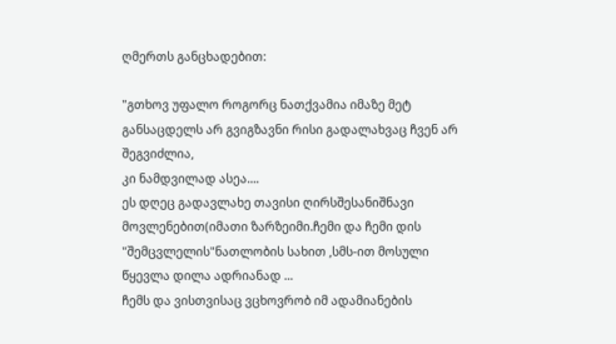ღმერთს განცხადებით:

"გთხოვ უფალო როგორც ნათქვამია იმაზე მეტ განსაცდელს არ გვიგზავნი რისი გადალახვაც ჩვენ არ შეგვიძლია,
კი ნამდვილად ასეა....
ეს დღეც გადავლახე თავისი ღირსშესანიშნავი მოვლენებით(იმათი ზარზეიმი.ჩემი და ჩემი დის "შემცვლელის"ნათლობის სახით ,სმს-ით მოსული წყევლა დილა ადრიანად ...
ჩემს და ვისთვისაც ვცხოვრობ იმ ადამიანების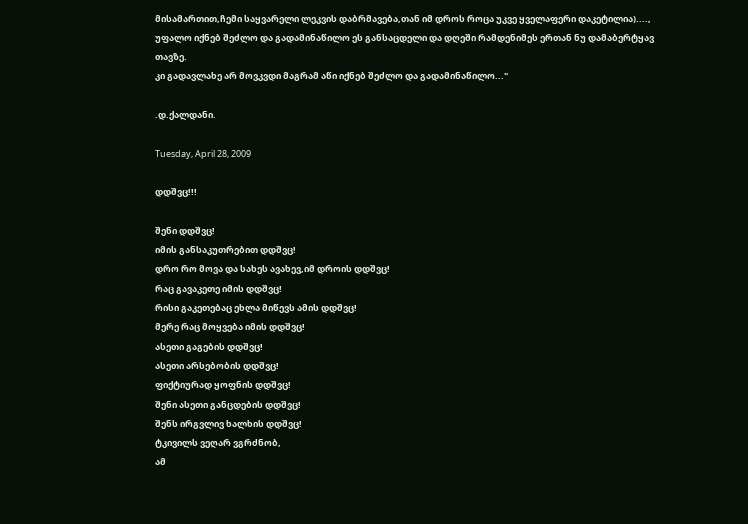მისამართით,ჩემი საყვარელი ლეკვის დაბრმავება,თან იმ დროს როცა უკვე ყველაფერი დაკეტილია)....,
უფალო იქნებ შეძლო და გადამინაწილო ეს განსაცდელი და დღეში რამდენიმეს ერთან ნუ დამაბერტყავ თავზე.
კი გადავლახე არ მოვკვდი მაგრამ აწი იქნებ შეძლო და გადამინაწილო..."

.დ.ქალდანი.

Tuesday, April 28, 2009

დდშვც!!!

შენი დდშვც!
იმის განსაკუთრებით დდშვც!
დრო რო მოვა და სახეს ავახევ,იმ დროის დდშვც!
რაც გავაკეთე იმის დდშვც!
რისი გაკეთებაც ეხლა მიწევს ამის დდშვც!
მერე რაც მოყვება იმის დდშვც!
ასეთი გაგების დდშვც!
ასეთი არსებობის დდშვც!
ფიქტიურად ყოფნის დდშვც!
შენი ასეთი განცდების დდშვც!
შენს ირგვლივ ხალხის დდშვც!
ტკივილს ვეღარ ვგრძნობ,
ამ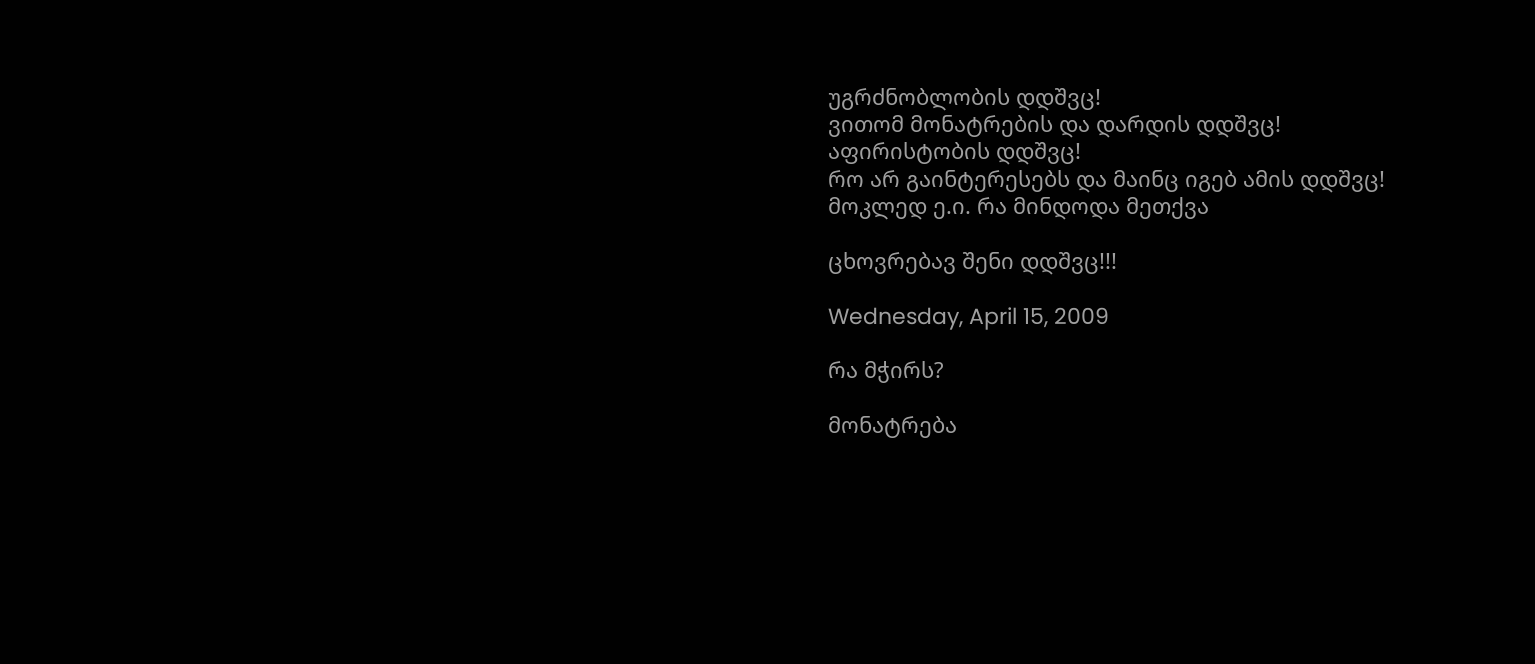უგრძნობლობის დდშვც!
ვითომ მონატრების და დარდის დდშვც!
აფირისტობის დდშვც!
რო არ გაინტერესებს და მაინც იგებ ამის დდშვც!
მოკლედ ე.ი. რა მინდოდა მეთქვა

ცხოვრებავ შენი დდშვც!!!

Wednesday, April 15, 2009

რა მჭირს?

მონატრება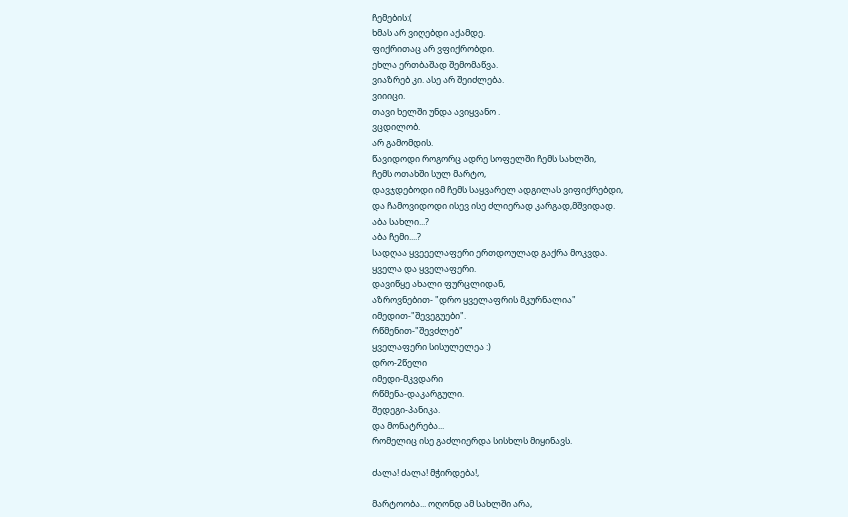ჩემების:(
ხმას არ ვიღებდი აქამდე.
ფიქრითაც არ ვფიქრობდი.
ეხლა ერთბაშად შემომაწვა.
ვიაზრებ კი. ასე არ შეიძლება.
ვიიიცი.
თავი ხელში უნდა ავიყვანო .
ვცდილობ.
არ გამომდის.
წავიდოდი როგორც ადრე სოფელში ჩემს სახლში,
ჩემს ოთახში სულ მარტო,
დავჯდებოდი იმ ჩემს საყვარელ ადგილას ვიფიქრებდი,
და ჩამოვიდოდი ისევ ისე ძლიერად კარგად,მშვიდად.
აბა სახლი...?
აბა ჩემი....?
სადღაა ყვეეელაფერი ერთდოულად გაქრა მოკვდა.
ყველა და ყველაფერი.
დავიწყე ახალი ფურცლიდან,
აზროვნებით- "დრო ყველაფრის მკურნალია"
იმედით-"შევეგუები".
რწმენით-"შევძლებ"
ყველაფერი სისულელეა :)
დრო-2წელი
იმედი-მკვდარი
რწმენა-დაკარგული.
შედეგი-პანიკა.
და მონატრება...
რომელიც ისე გაძლიერდა სისხლს მიყინავს.

ძალა! ძალა! მჭირდება!,

მარტოობა... ოღონდ ამ სახლში არა,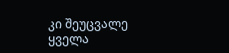კი შეუცვალე ყველა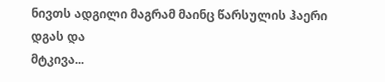ნივთს ადგილი მაგრამ მაინც წარსულის ჰაერი დგას და
მტკივა...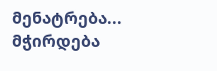მენატრება...
მჭირდება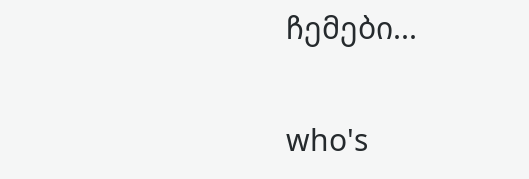ჩემები...

who's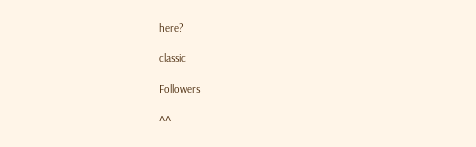here?

classic

Followers

^^